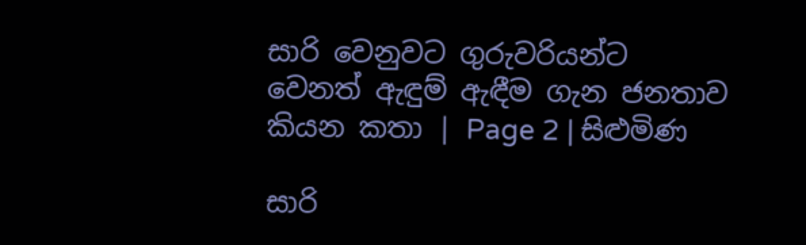සාරි වෙනුවට ගුරුවරියන්ට වෙනත් ඇඳුම් ඇඳීම ගැන ජනතාව කියන කතා | Page 2 | සිළුමිණ

සාරි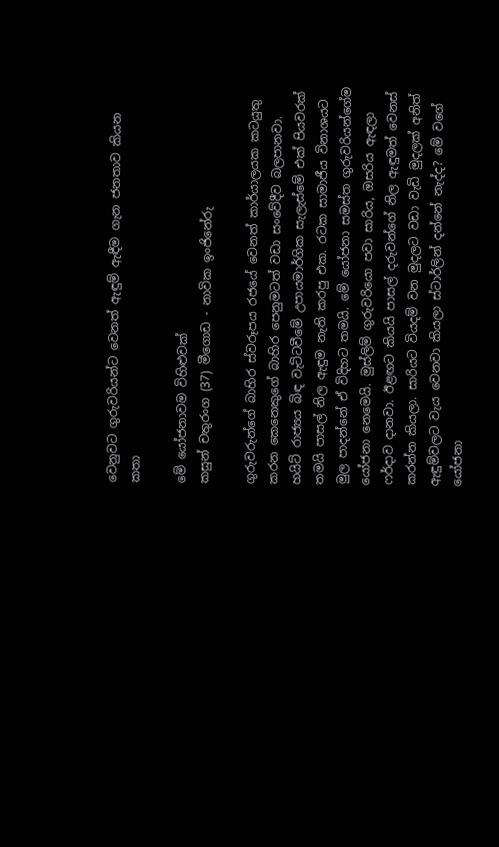වෙනුවට ගුරුවරියන්ට වෙනත් ඇඳුම් ඇඳීම ගැන ජනතාව කියන කතා

මේ යෝජනාවම විහිළුවක්
කසුන් චතුරංග (37) මීගොඩ - නාවික ඉංජිනේරු

ගුරුවරුන්ගේ බාහිර ස්වරූපය රජයේ වෙනත් කාර්යාලයක කටයුතු කරන කෙනෙකුගේ බාහිර පෙනුමටත් වඩා සංවේදීව බලපානවා. හයිට් රාජ්‍යය බිඳ වැට්ටවීමේ උපායමාර්ගික සැලැස්මේ එක් පියවරක් තමයි පාසල් නිල ඇඳුම නැති කරපු එක. රටක සාමාජීය විනාශයට මුල පාදන්නේ ඒ විදිහට තමයි. මේ යෝජනා සමස්ත ගුරුවරියන්ගේම යෝජනා නෙමෙයි. මුස්ලිම් ගුරුවරියො පවා සාරිය, ඔසරිය ඇඳලා ෆර්දාව දානවා. ඊළඟට කියයි පාසල් දරුවන්ගේ නිල ඇඳුමත් වෙනස් කරන්න කියලා. සාරියට වියදම් වන මුදලට වඩා වැඩි මුදලක් අනිත් ඇඳුම්වලට වැය වෙනවා කියලා ස්ටාර්ලින් දන්නේ නැද්ද? මේ වගේ යෝජනා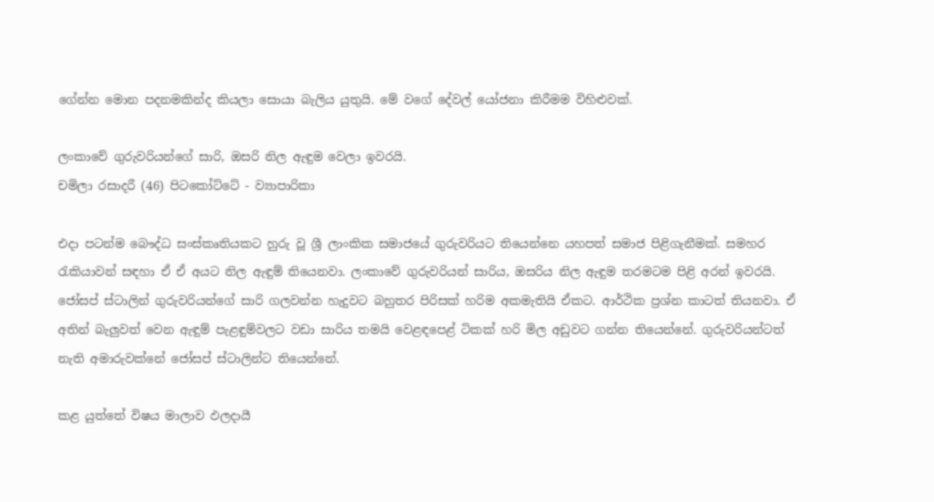ගේන්න මොන පදනමකින්ද කියලා සොයා බැලිය යුතුයි. මේ වගේ දේවල් යෝජනා කිරීමම විහිළුවක්.

ලංකාවේ ගුරුවරියන්ගේ සාරි, ඔසරි නිල ඇඳුම වෙලා ඉවරයි.
චමිලා රසාදරී (46) පිටකෝට්ටේ - ව්‍යාපාරිකා

එදා පටන්ම බෞද්ධ සංස්කෘතියකට හුරු වූ ශ්‍රී ලාංකික සමාජයේ ගුරුවරියට තියෙන්නෙ යහපත් සමාජ පිළිගැනීමක්. සමහර රැකියාවන් සඳහා ඒ ඒ අයට නිල ඇඳුම් තියෙනවා. ලංකාවේ ගුරුවරියන් සාරිය, ඔසරිය නිල ඇඳුම තරමටම පිළි අරන් ඉවරයි. ජෝසප් ස්ටාලින් ගුරුවරියන්ගේ සාරි ගලවන්න හැදුවට බහුතර පිරිසක් හරිම අකමැතියි ඒකට. ආර්ථික ප්‍රශ්න කාටත් තියනවා. ඒ අතින් බැලුවත් වෙන ඇඳුම් පැළඳුම්වලට වඩා සාරිය තමයි වෙළඳප‍ෙළ් ටිකක් හරි මිල අඩුවට ගන්න තියෙන්නේ. ගුරුවරියන්ටත් නැති අමාරුවක්නේ ජෝසප් ස්ටාලින්ට තියෙන්නේ.

කළ යුත්තේ විෂය මාලාව ඵලදායී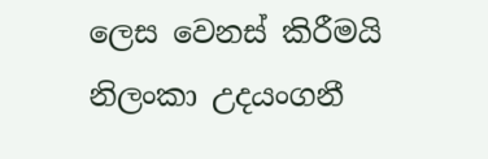ලෙස වෙනස් කිරීමයි
නිලංකා උදයංගනී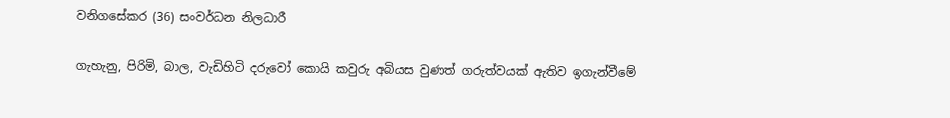වනිගසේකර (36) සංවර්ධන නිලධාරී

ගැහැනු, පිරිමි, බාල, වැඩිහිටි දරුවෝ කොයි කවුරු අබියස වුණත් ගරුත්වයක් ඇතිව ඉගැන්වීමේ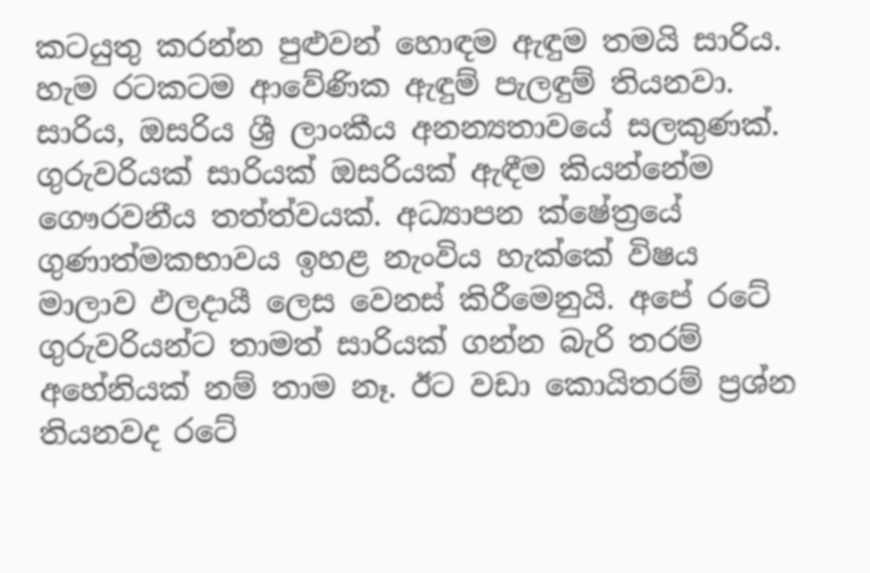කටයුතු කරන්න පුළුවන් හොඳම ඇඳුම තමයි සාරිය. හැම රටකටම ආවේණික ඇඳුම් පැලඳුම් තියනවා. සාරිය, ඔසරිය ශ්‍රී ලාංකීය අනන්‍යතාවයේ සලකුණක්. ගුරුවරියක් සාරියක් ඔසරියක් ඇඳීම කියන්නේම ගෞරවනීය තත්ත්වයක්. අධ්‍යාපන ක්ෂේත්‍රයේ ගුණාත්මකභාවය ඉහළ නැංවිය හැක්කේ විෂය මාලාව ඵලදායී ලෙස වෙනස් කිරීමෙනුයි. අපේ රටේ ගුරුවරියන්ට තාමත් සාරියක් ගන්න බැරි තරම් අහේනියක් නම් තාම නෑ. ඊට වඩා කොයිතරම් ප්‍රශ්න තියනවද රටේ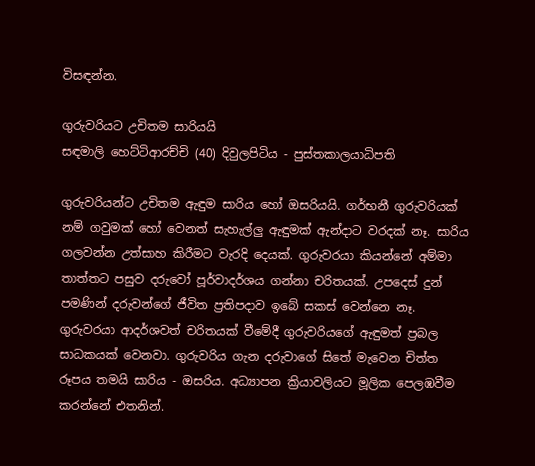විසඳන්න.

ගුරුවරියට උචිතම සාරියයි
සඳමාලි හෙට්ටිආරච්චි (40) දිවුලපිටිය - පුස්තකාලයාධිපති

ගුරුවරියන්ට උචිතම ඇඳුම සාරිය හෝ ඔසරියයි. ගර්භනී ගුරුවරියක් නම් ගවුමක් හෝ වෙනත් සැහැල්ලු ඇඳුමක් ඇන්දාට වරදක් නෑ. සාරිය ගලවන්න උත්සාහ කිරීමට වැරදි දෙයක්. ගුරුවරයා කියන්නේ අම්මා තාත්තට පසුව දරුවෝ පූර්වාදර්ශය ගන්නා චරිතයක්. උපදෙස් දුන් පමණින් දරුවන්ගේ ජීවිත ප්‍රතිපදාව ඉබේ සකස් වෙන්නෙ නෑ. ගුරුවරයා ආදර්ශවත් චරිතයක් වීමේදී ගුරුවරියගේ ඇඳුමත් ප්‍රබල සාධකයක් වෙනවා. ගුරුවරිය ගැන දරුවාගේ සිතේ මැවෙන චිත්ත රූපය තමයි සාරිය - ඔසරිය. අධ්‍යාපන ක්‍රියාවලියට මූලික පෙලඹවීම කරන්නේ එතනින්.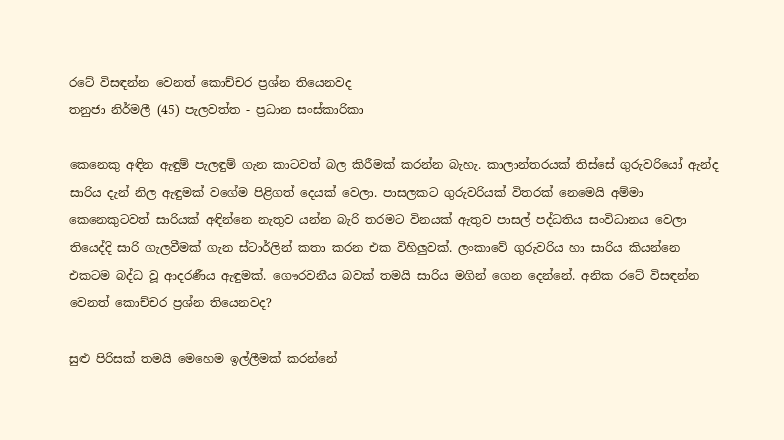රටේ විසඳන්න වෙනත් කොච්චර ප්‍රශ්න තියෙනවද
තනුජා නිර්මලී (45) පැලවත්ත - ප්‍රධාන සංස්කාරිකා

කෙනෙකු අඳින ඇඳුම් පැලඳුම් ගැන කාටවත් බල කිරීමක් කරන්න බැහැ. කාලාන්තරයක් තිස්සේ ගුරුවරියෝ ඇන්ද සාරිය දැන් නිල ඇඳුමක් වගේම පිළිගත් දෙයක් වෙලා. පාසලකට ගුරුවරියක් විතරක් නෙමෙයි අම්මා කෙනෙකුටවත් සාරියක් අඳින්නෙ නැතුව යන්න බැරි තරමට විනයක් ඇතුව පාසල් පද්ධතිය සංවිධානය වෙලා තියෙද්දි සාරි ගැලවීමක් ගැන ස්ටාර්ලින් කතා කරන එක විහිලුවක්. ලංකාවේ ගුරුවරිය හා සාරිය කියන්නෙ එකටම බද්ධ වූ ආදරණීය ඇඳුමක්. ගෞරවනීය බවක් තමයි සාරිය මගින් ගෙන දෙන්නේ. අනික රටේ විසඳන්න වෙනත් කොච්චර ප්‍රශ්න තියෙනවද?

සුළු පිරිසක් තමයි මෙහෙම ඉල්ලීමක් කරන්නේ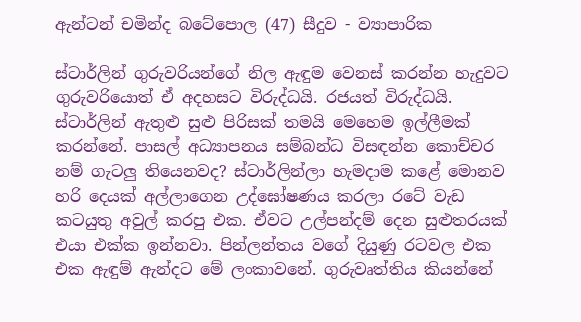ඇන්ටන් චමින්ද බටේපොල (47) සීදුව - ව්‍යාපාරික

ස්ටාර්ලින් ගුරුවරියන්ගේ නිල ඇඳුම වෙනස් කරන්න හැදුවට ගුරුවරියොත් ඒ අදහසට විරුද්ධයි. රජයත් විරුද්ධයි. ස්ටාර්ලින් ඇතුළු සුළු පිරිසක් තමයි මෙහෙම ඉල්ලීමක් කරන්නේ. පාසල් අධ්‍යාපනය සම්බන්ධ විසඳන්න කොච්චර නම් ගැටලු තියෙනවද? ස්ටාර්ලින්ලා හැමදාම කළේ මොනව හරි දෙයක් අල්ලාගෙන උද්ඝෝෂණය කරලා රටේ වැඩ කටයුතු අවුල් කරපු එක. ඒවට උල්පන්දම් දෙන සුළුතරයක් එයා එක්ක ඉන්නවා. පින්ලන්තය වගේ දියුණු රටවල එක එක ඇඳුම් ඇන්දට මේ ලංකාවනේ. ගුරුවෘත්තිය කියන්නේ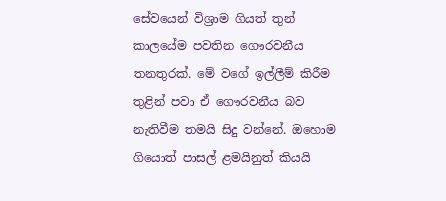සේවයෙන් විශ්‍රාම ගියත් තුන් කාලයේම පවතින ගෞරවනීය තනතුරක්. මේ වගේ ඉල්ලීම් කිරීම තුළින් පවා ඒ ගෞරවනීය බව නැතිවීම තමයි සිදු වන්නේ. ඔහොම ගියොත් පාසල් ළමයිනුත් කියයි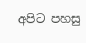අපිට පහසු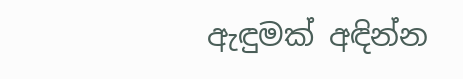ඇඳුමක් අඳින්න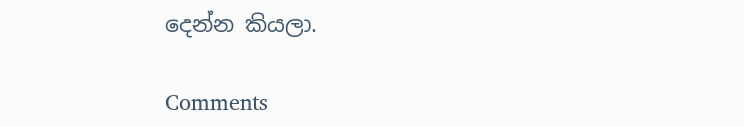දෙන්න කියලා.

Comments